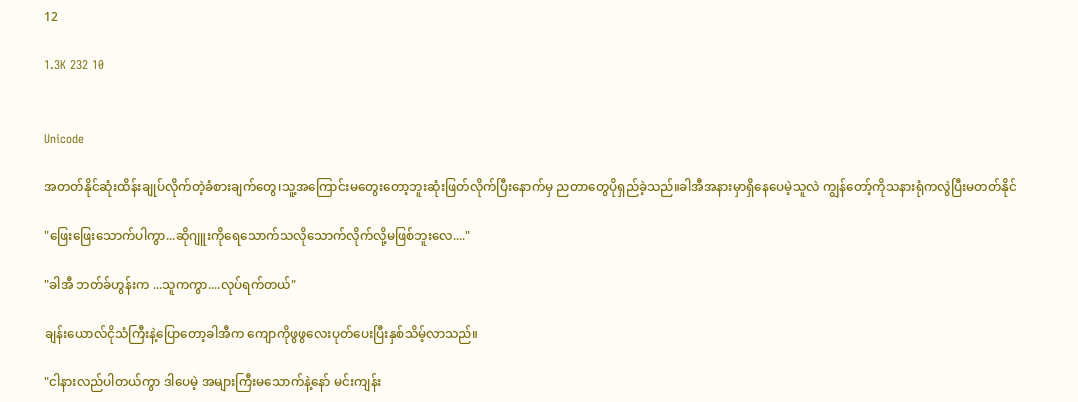12

1.3K 232 10


Unicode

အတတ်နိုင်ဆုံးထိန်းချုပ်လိုက်တဲ့ခံစားချက်တွေ၊သူ့အကြောင်းမတွေးတော့ဘူးဆုံးဖြတ်လိုက်ပြီးနောက်မှ ညတာတွေပိုရှည်ခဲ့သည်။ခါအီအနားမှာရှိနေပေမဲ့သူလဲ ကျွန်တော့်ကိုသနားရုံကလွဲပြီးမတတ်နိုင်

"ဖြေးဖြေးသောက်ပါကွာ...ဆိုဂျူးကိုရေသောက်သလိုသောက်လိုက်လို့မဖြစ်ဘူးလေ...."

"ခါအီ ဘတ်ခ်ဟွန်းက ...သူကကွာ....လုပ်ရက်တယ်"

ချန်းယောလ်ငိုသံကြီးနဲ့ပြောတော့ခါအီက ကျောကိုဖွဖွလေးပုတ်ပေးပြီးနှစ်သိမ့်လာသည်။

"ငါနားလည်ပါတယ်ကွာ ဒါပေမဲ့ အများကြီးမသောက်နဲ့နော် မင်းကျန်း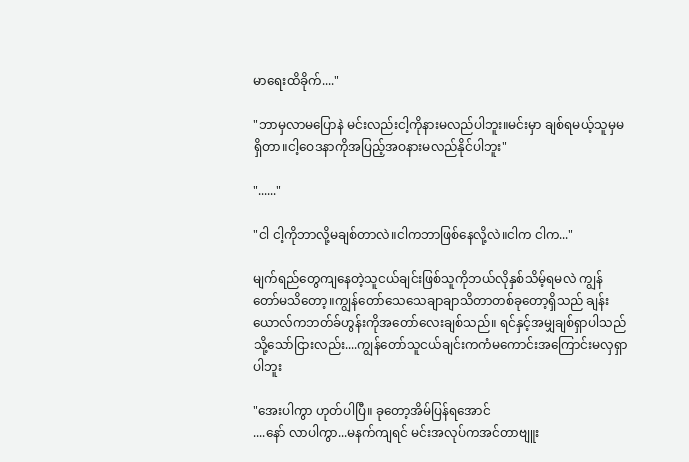မာရေးထိခိုက်...."

"ဘာမှလာမပြောနဲ မင်းလည်းငါ့ကိုနားမလည်ပါဘူး။မင်းမှာ ချစ်ရမယ့်သူမှမရှိတာ။ငါ့ဝေဒနာကိုအပြည့်အဝနားမလည်နိုင်ပါဘူး"

"......"

"ငါ ငါ့ကိုဘာလို့မချစ်တာလဲ။ငါကဘာဖြစ်နေလို့လဲ။ငါက ငါက..."

မျက်ရည်တွေကျနေတဲ့သူငယ်ချင်းဖြစ်သူကိုဘယ်လိုနှစ်သိမ့်ရမလဲ ကျွန်တော်မသိတော့။ကျွန်တော်သေသေချာချာသိတာတစ်ခုတော့ရှိသည် ချန်းယောလ်ကဘတ်ခ်ဟွန်းကိုအတော်လေးချစ်သည်။ ရင်နှင့်အမျှချစ်ရှာပါသည် သို့သော်ငြားလည်း....ကျွန်တော်သူငယ်ချင်းကကံမကောင်းအကြောင်းမလှရှာပါဘူး

"အေးပါကွာ ဟုတ်ပါပြီ။ ခုတော့အိမ်ပြန်ရအောင်
....နော် လာပါကွာ...မနက်ကျရင် မင်းအလုပ်ကအင်တာဗျူး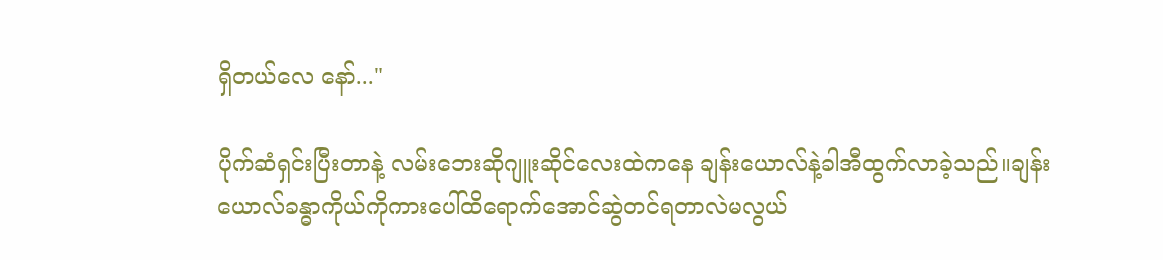ရှိတယ်လေ နော်..."

ပိုက်ဆံရှင်းပြီးတာနဲ့ လမ်းဘေးဆိုဂျူးဆိုင်လေးထဲကနေ ချန်းယောလ်နဲ့ခါအီထွက်လာခဲ့သည်။ချန်းယောလ်ခန္ဓာကိုယ်ကိုကားပေါ်ထိရောက်အောင်ဆွဲတင်ရတာလဲမလွယ်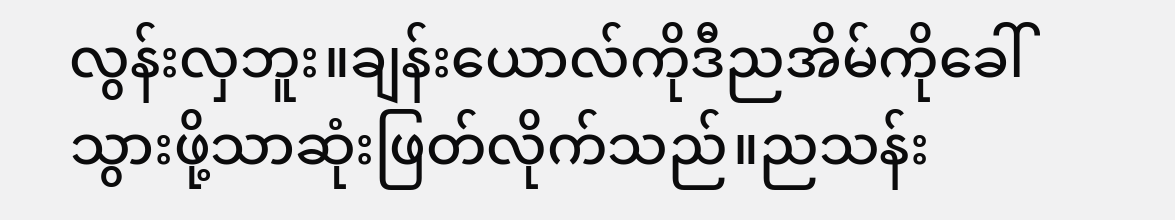လွန်းလှဘူး။ချန်းယောလ်ကိုဒီညအိမ်ကိုခေါ်သွားဖို့သာဆုံးဖြတ်လိုက်သည်။ညသန်း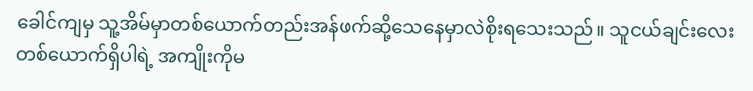ခေါင်ကျမှ သူ့အိမ်မှာတစ်ယောက်တည်းအန်ဖက်ဆို့သေနေမှာလဲစိုးရသေးသည်။ သူငယ်ချင်းလေးတစ်ယောက်ရှိပါရဲ့ အကျိုးကိုမ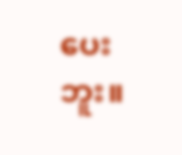ပေးဘူး။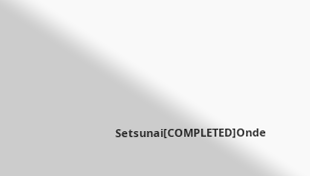Setsunai[COMPLETED]Onde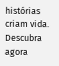histórias criam vida. Descubra agora